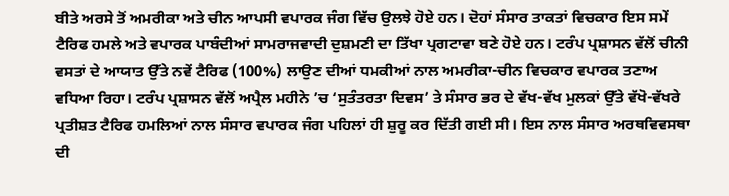ਬੀਤੇ ਅਰਸੇ ਤੋਂ ਅਮਰੀਕਾ ਅਤੇ ਚੀਨ ਆਪਸੀ ਵਪਾਰਕ ਜੰਗ ਵਿੱਚ ਉਲਝੇ ਹੋਏ ਹਨ। ਦੋਹਾਂ ਸੰਸਾਰ ਤਾਕਤਾਂ ਵਿਚਕਾਰ ਇਸ ਸਮੇਂ ਟੈਰਿਫ ਹਮਲੇ ਅਤੇ ਵਪਾਰਕ ਪਾਬੰਦੀਆਂ ਸਾਮਰਾਜਵਾਦੀ ਦੁਸ਼ਮਣੀ ਦਾ ਤਿੱਖਾ ਪ੍ਰਗਟਾਵਾ ਬਣੇ ਹੋਏ ਹਨ। ਟਰੰਪ ਪ੍ਰਸ਼ਾਸਨ ਵੱਲੋਂ ਚੀਨੀ ਵਸਤਾਂ ਦੇ ਆਯਾਤ ਉੱਤੇ ਨਵੇਂ ਟੈਰਿਫ (100%) ਲਾਉਣ ਦੀਆਂ ਧਮਕੀਆਂ ਨਾਲ ਅਮਰੀਕਾ-ਚੀਨ ਵਿਚਕਾਰ ਵਪਾਰਕ ਤਣਾਅ ਵਧਿਆ ਰਿਹਾ। ਟਰੰਪ ਪ੍ਰਸ਼ਾਸਨ ਵੱਲੋਂ ਅਪ੍ਰੈਲ ਮਹੀਨੇ ’ਚ ‘ਸੁਤੰਤਰਤਾ ਦਿਵਸ’ ਤੇ ਸੰਸਾਰ ਭਰ ਦੇ ਵੱਖ-ਵੱਖ ਮੁਲਕਾਂ ਉੱਤੇ ਵੱਖੋ-ਵੱਖਰੇ ਪ੍ਰਤੀਸ਼ਤ ਟੈਰਿਫ ਹਮਲਿਆਂ ਨਾਲ ਸੰਸਾਰ ਵਪਾਰਕ ਜੰਗ ਪਹਿਲਾਂ ਹੀ ਸ਼ੁਰੂ ਕਰ ਦਿੱਤੀ ਗਈ ਸੀ। ਇਸ ਨਾਲ ਸੰਸਾਰ ਅਰਥਵਿਵਸਥਾ ਦੀ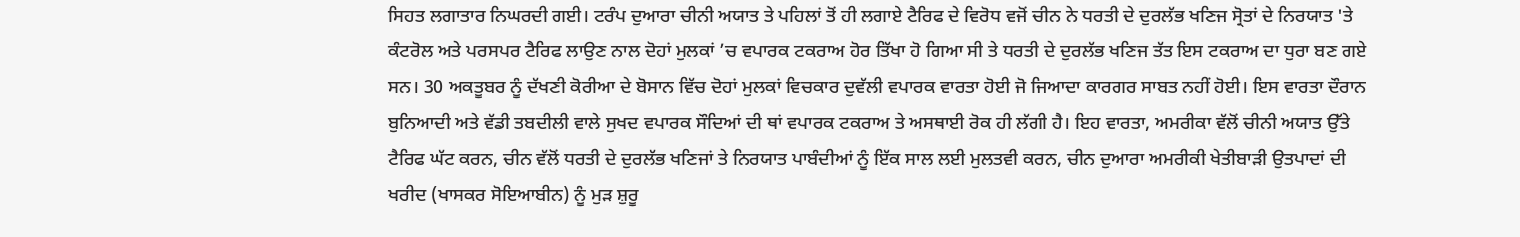ਸਿਹਤ ਲਗਾਤਾਰ ਨਿਘਰਦੀ ਗਈ। ਟਰੰਪ ਦੁਆਰਾ ਚੀਨੀ ਅਯਾਤ ਤੇ ਪਹਿਲਾਂ ਤੋਂ ਹੀ ਲਗਾਏ ਟੈਰਿਫ ਦੇ ਵਿਰੋਧ ਵਜੋਂ ਚੀਨ ਨੇ ਧਰਤੀ ਦੇ ਦੁਰਲੱਭ ਖਣਿਜ ਸ੍ਰੋਤਾਂ ਦੇ ਨਿਰਯਾਤ 'ਤੇ ਕੰਟਰੋਲ ਅਤੇ ਪਰਸਪਰ ਟੈਰਿਫ ਲਾਉਣ ਨਾਲ ਦੋਹਾਂ ਮੁਲਕਾਂ ’ਚ ਵਪਾਰਕ ਟਕਰਾਅ ਹੋਰ ਤਿੱਖਾ ਹੋ ਗਿਆ ਸੀ ਤੇ ਧਰਤੀ ਦੇ ਦੁਰਲੱਭ ਖਣਿਜ ਤੱਤ ਇਸ ਟਕਰਾਅ ਦਾ ਧੁਰਾ ਬਣ ਗਏ ਸਨ। 30 ਅਕਤੂਬਰ ਨੂੰ ਦੱਖਣੀ ਕੋਰੀਆ ਦੇ ਬੋਸਾਨ ਵਿੱਚ ਦੋਹਾਂ ਮੁਲਕਾਂ ਵਿਚਕਾਰ ਦੁਵੱਲੀ ਵਪਾਰਕ ਵਾਰਤਾ ਹੋਈ ਜੋ ਜਿਆਦਾ ਕਾਰਗਰ ਸਾਬਤ ਨਹੀਂ ਹੋਈ। ਇਸ ਵਾਰਤਾ ਦੌਰਾਨ ਬੁਨਿਆਦੀ ਅਤੇ ਵੱਡੀ ਤਬਦੀਲੀ ਵਾਲੇ ਸੁਖਦ ਵਪਾਰਕ ਸੌਦਿਆਂ ਦੀ ਥਾਂ ਵਪਾਰਕ ਟਕਰਾਅ ਤੇ ਅਸਥਾਈ ਰੋਕ ਹੀ ਲੱਗੀ ਹੈ। ਇਹ ਵਾਰਤਾ, ਅਮਰੀਕਾ ਵੱਲੋਂ ਚੀਨੀ ਅਯਾਤ ਉੱਤੇ ਟੈਰਿਫ ਘੱਟ ਕਰਨ, ਚੀਨ ਵੱਲੋਂ ਧਰਤੀ ਦੇ ਦੁਰਲੱਭ ਖਣਿਜਾਂ ਤੇ ਨਿਰਯਾਤ ਪਾਬੰਦੀਆਂ ਨੂੰ ਇੱਕ ਸਾਲ ਲਈ ਮੁਲਤਵੀ ਕਰਨ, ਚੀਨ ਦੁਆਰਾ ਅਮਰੀਕੀ ਖੇਤੀਬਾੜੀ ਉਤਪਾਦਾਂ ਦੀ ਖਰੀਦ (ਖਾਸਕਰ ਸੋਇਆਬੀਨ) ਨੂੰ ਮੁੜ ਸ਼ੁਰੂ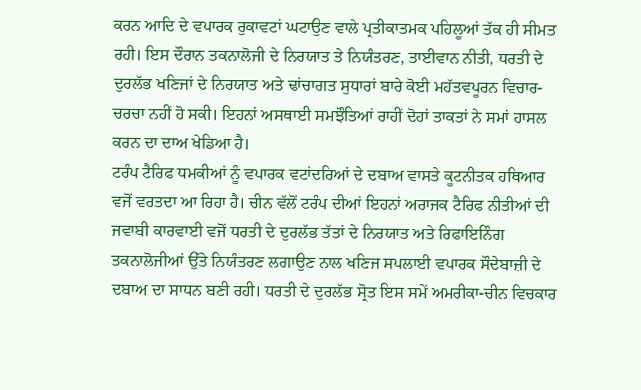ਕਰਨ ਆਦਿ ਦੇ ਵਪਾਰਕ ਰੁਕਾਵਟਾਂ ਘਟਾਉਣ ਵਾਲੇ ਪ੍ਰਤੀਕਾਤਮਕ ਪਹਿਲੂਆਂ ਤੱਕ ਹੀ ਸੀਮਤ ਰਹੀ। ਇਸ ਦੌਰਾਨ ਤਕਨਾਲੋਜੀ ਦੇ ਨਿਰਯਾਤ ਤੇ ਨਿਯੰਤਰਣ, ਤਾਈਵਾਨ ਨੀਤੀ, ਧਰਤੀ ਦੇ ਦੁਰਲੱਭ ਖਣਿਜਾਂ ਦੇ ਨਿਰਯਾਤ ਅਤੇ ਢਾਂਚਾਗਤ ਸੁਧਾਰਾਂ ਬਾਰੇ ਕੋਈ ਮਹੱਤਵਪੂਰਨ ਵਿਚਾਰ-ਚਰਚਾ ਨਹੀਂ ਹੋ ਸਕੀ। ਇਹਨਾਂ ਅਸਥਾਈ ਸਮਝੌਤਿਆਂ ਰਾਹੀਂ ਦੋਹਾਂ ਤਾਕਤਾਂ ਨੇ ਸਮਾਂ ਹਾਸਲ ਕਰਨ ਦਾ ਦਾਅ ਖੇਡਿਆ ਹੈ।
ਟਰੰਪ ਟੈਰਿਫ ਧਮਕੀਆਂ ਨੂੰ ਵਪਾਰਕ ਵਟਾਂਦਰਿਆਂ ਦੇ ਦਬਾਅ ਵਾਸਤੇ ਕੂਟਨੀਤਕ ਹਥਿਆਰ ਵਜੋਂ ਵਰਤਦਾ ਆ ਰਿਹਾ ਹੈ। ਚੀਨ ਵੱਲੋਂ ਟਰੰਪ ਦੀਆਂ ਇਹਨਾਂ ਅਰਾਜਕ ਟੈਰਿਫ ਨੀਤੀਆਂ ਦੀ ਜਵਾਬੀ ਕਾਰਵਾਈ ਵਜੋਂ ਧਰਤੀ ਦੇ ਦੁਰਲੱਭ ਤੱਤਾਂ ਦੇ ਨਿਰਯਾਤ ਅਤੇ ਰਿਫਾਇਨਿੰਗ ਤਕਨਾਲੋਜੀਆਂ ਉੱਤੇ ਨਿਯੰਤਰਣ ਲਗਾਉਣ ਨਾਲ ਖਣਿਜ ਸਪਲਾਈ ਵਪਾਰਕ ਸੌਦੇਬਾਜ਼ੀ ਦੇ ਦਬਾਅ ਦਾ ਸਾਧਨ ਬਣੀ ਰਹੀ। ਧਰਤੀ ਦੇ ਦੁਰਲੱਭ ਸ੍ਰੋਤ ਇਸ ਸਮੇਂ ਅਮਰੀਕਾ-ਚੀਨ ਵਿਚਕਾਰ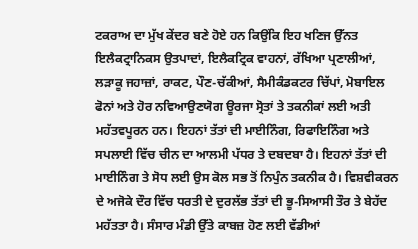ਟਕਰਾਅ ਦਾ ਮੁੱਖ ਕੇਂਦਰ ਬਣੇ ਹੋਏ ਹਨ ਕਿਉਂਕਿ ਇਹ ਖਣਿਜ ਉੱਨਤ ਇਲੈਕਟ੍ਰਾਨਿਕਸ ਉਤਪਾਦਾਂ, ਇਲੈਕਟ੍ਰਿਕ ਵਾਹਨਾਂ, ਰੱਖਿਆ ਪ੍ਰਣਾਲੀਆਂ, ਲੜਾਕੂ ਜਹਾਜ਼ਾਂ, ਰਾਕਟ, ਪੌਣ-ਚੱਕੀਆਂ, ਸੈਮੀਕੰਡਕਟਰ ਚਿੱਪਾਂ, ਮੋਬਾਇਲ ਫੋਨਾਂ ਅਤੇ ਹੋਰ ਨਵਿਆਉਣਯੋਗ ਊਰਜਾ ਸ੍ਰੋਤਾਂ ਤੇ ਤਕਨੀਕਾਂ ਲਈ ਅਤੀ ਮਹੱਤਵਪੂਰਨ ਹਨ। ਇਹਨਾਂ ਤੱਤਾਂ ਦੀ ਮਾਈਨਿੰਗ, ਰਿਫਾਇਨਿੰਗ ਅਤੇ ਸਪਲਾਈ ਵਿੱਚ ਚੀਨ ਦਾ ਆਲਮੀ ਪੱਧਰ ਤੇ ਦਬਦਬਾ ਹੈ। ਇਹਨਾਂ ਤੱਤਾਂ ਦੀ ਮਾਈਨਿੰਗ ਤੇ ਸੋਧ ਲਈ ਉਸ ਕੋਲ ਸਭ ਤੋਂ ਨਿਪੁੰਨ ਤਕਨੀਕ ਹੈ। ਵਿਸ਼ਵੀਕਰਨ ਦੇ ਅਜੋਕੇ ਦੌਰ ਵਿੱਚ ਧਰਤੀ ਦੇ ਦੁਰਲੱਭ ਤੱਤਾਂ ਦੀ ਭੂ-ਸਿਆਸੀ ਤੌਰ ਤੇ ਬੇਹੱਦ ਮਹੱਤਤਾ ਹੈ। ਸੰਸਾਰ ਮੰਡੀ ਉੱਤੇ ਕਾਬਜ਼ ਹੋਣ ਲਈ ਵੱਡੀਆਂ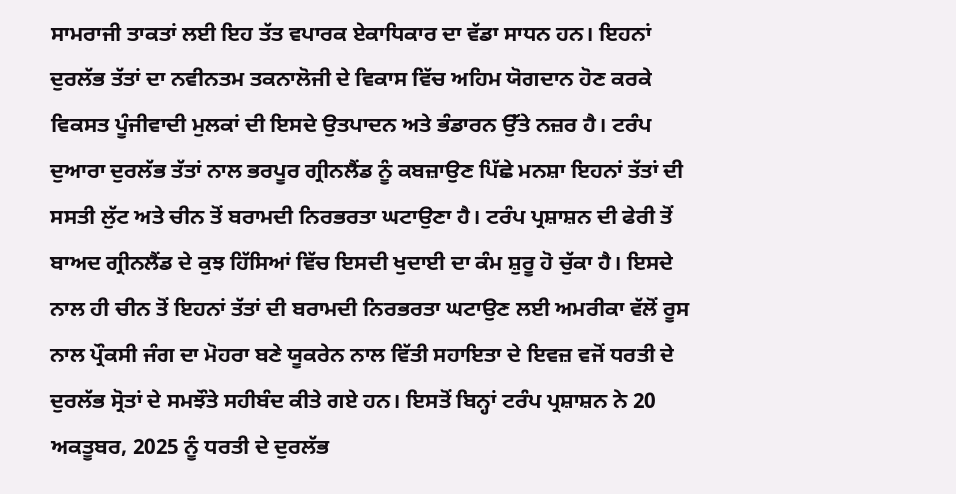ਸਾਮਰਾਜੀ ਤਾਕਤਾਂ ਲਈ ਇਹ ਤੱਤ ਵਪਾਰਕ ਏਕਾਧਿਕਾਰ ਦਾ ਵੱਡਾ ਸਾਧਨ ਹਨ। ਇਹਨਾਂ ਦੁਰਲੱਭ ਤੱਤਾਂ ਦਾ ਨਵੀਨਤਮ ਤਕਨਾਲੋਜੀ ਦੇ ਵਿਕਾਸ ਵਿੱਚ ਅਹਿਮ ਯੋਗਦਾਨ ਹੋਣ ਕਰਕੇ ਵਿਕਸਤ ਪੂੰਜੀਵਾਦੀ ਮੁਲਕਾਂ ਦੀ ਇਸਦੇ ਉਤਪਾਦਨ ਅਤੇ ਭੰਡਾਰਨ ਉੱਤੇ ਨਜ਼ਰ ਹੈ। ਟਰੰਪ ਦੁਆਰਾ ਦੁਰਲੱਭ ਤੱਤਾਂ ਨਾਲ ਭਰਪੂਰ ਗ੍ਰੀਨਲੈਂਡ ਨੂੰ ਕਬਜ਼ਾਉਣ ਪਿੱਛੇ ਮਨਸ਼ਾ ਇਹਨਾਂ ਤੱਤਾਂ ਦੀ ਸਸਤੀ ਲੁੱਟ ਅਤੇ ਚੀਨ ਤੋਂ ਬਰਾਮਦੀ ਨਿਰਭਰਤਾ ਘਟਾਉਣਾ ਹੈ। ਟਰੰਪ ਪ੍ਰਸ਼ਾਸ਼ਨ ਦੀ ਫੇਰੀ ਤੋਂ ਬਾਅਦ ਗ੍ਰੀਨਲੈਂਡ ਦੇ ਕੁਝ ਹਿੱਸਿਆਂ ਵਿੱਚ ਇਸਦੀ ਖੁਦਾਈ ਦਾ ਕੰਮ ਸ਼ੁਰੂ ਹੋ ਚੁੱਕਾ ਹੈ। ਇਸਦੇ ਨਾਲ ਹੀ ਚੀਨ ਤੋਂ ਇਹਨਾਂ ਤੱਤਾਂ ਦੀ ਬਰਾਮਦੀ ਨਿਰਭਰਤਾ ਘਟਾਉਣ ਲਈ ਅਮਰੀਕਾ ਵੱਲੋਂ ਰੂਸ ਨਾਲ ਪ੍ਰੌਕਸੀ ਜੰਗ ਦਾ ਮੋਹਰਾ ਬਣੇ ਯੂਕਰੇਨ ਨਾਲ ਵਿੱਤੀ ਸਹਾਇਤਾ ਦੇ ਇਵਜ਼ ਵਜੋਂ ਧਰਤੀ ਦੇ ਦੁਰਲੱਭ ਸ੍ਰੋਤਾਂ ਦੇ ਸਮਝੌਤੇ ਸਹੀਬੰਦ ਕੀਤੇ ਗਏ ਹਨ। ਇਸਤੋਂ ਬਿਨ੍ਹਾਂ ਟਰੰਪ ਪ੍ਰਸ਼ਾਸ਼ਨ ਨੇ 20 ਅਕਤੂਬਰ, 2025 ਨੂੰ ਧਰਤੀ ਦੇ ਦੁਰਲੱਭ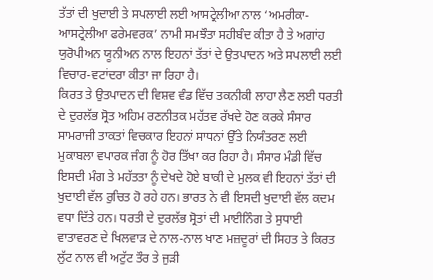ਤੱਤਾਂ ਦੀ ਖੁਦਾਈ ਤੇ ਸਪਲਾਈ ਲਈ ਆਸਟ੍ਰੇਲੀਆ ਨਾਲ ‘ਅਮਰੀਕਾ-ਆਸਟ੍ਰੇਲੀਆ ਫਰੇਮਵਰਕ’ ਨਾਮੀ ਸਮਝੌਤਾ ਸਹੀਬੰਦ ਕੀਤਾ ਹੈ ਤੇ ਅਗਾਂਹ ਯੁਰੋਪੀਅਨ ਯੂਨੀਅਨ ਨਾਲ ਇਹਨਾਂ ਤੱਤਾਂ ਦੇ ਉਤਪਾਦਨ ਅਤੇ ਸਪਲਾਈ ਲਈ ਵਿਚਾਰ-ਵਟਾਂਦਰਾ ਕੀਤਾ ਜਾ ਰਿਹਾ ਹੈ।
ਕਿਰਤ ਤੇ ਉਤਪਾਦਨ ਦੀ ਵਿਸ਼ਵ ਵੰਡ ਵਿੱਚ ਤਕਨੀਕੀ ਲਾਹਾ ਲੈਣ ਲਈ ਧਰਤੀ ਦੇ ਦੁਰਲੱਭ ਸ੍ਰੋਤ ਅਹਿਮ ਰਣਨੀਤਕ ਮਹੱਤਵ ਰੱਖਦੇ ਹੋਣ ਕਰਕੇ ਸੰਸਾਰ ਸਾਮਰਾਜੀ ਤਾਕਤਾਂ ਵਿਚਕਾਰ ਇਹਨਾਂ ਸਾਧਨਾਂ ਉੱਤੇ ਨਿਯੰਤਰਣ ਲਈ ਮੁਕਾਬਲਾ ਵਪਾਰਕ ਜੰਗ ਨੂੰ ਹੋਰ ਤਿੱਖਾ ਕਰ ਰਿਹਾ ਹੈ। ਸੰਸਾਰ ਮੰਡੀ ਵਿੱਚ ਇਸਦੀ ਮੰਗ ਤੇ ਮਹੱਤਤਾ ਨੂੰ ਦੇਖਦੇ ਹੋਏ ਬਾਕੀ ਦੇ ਮੁਲਕ ਵੀ ਇਹਨਾਂ ਤੱਤਾਂ ਦੀ ਖੁਦਾਈ ਵੱਲ ਰੁਚਿਤ ਹੋ ਰਹੇ ਹਨ। ਭਾਰਤ ਨੇ ਵੀ ਇਸਦੀ ਖੁਦਾਈ ਵੱਲ ਕਦਮ ਵਧਾ ਦਿੱਤੇ ਹਨ। ਧਰਤੀ ਦੇ ਦੁਰਲੱਭ ਸ੍ਰੋਤਾਂ ਦੀ ਮਾਈਨਿੰਗ ਤੇ ਸੁਧਾਈ ਵਾਤਾਵਰਣ ਦੇ ਖਿਲਵਾੜ ਦੇ ਨਾਲ-ਨਾਲ ਖਾਣ ਮਜ਼ਦੂਰਾਂ ਦੀ ਸਿਹਤ ਤੇ ਕਿਰਤ ਲੁੱਟ ਨਾਲ ਵੀ ਅਟੁੱਟ ਤੌਰ ਤੇ ਜੁੜੀ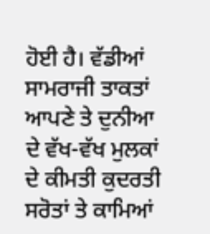ਹੋਈ ਹੈ। ਵੱਡੀਆਂ ਸਾਮਰਾਜੀ ਤਾਕਤਾਂ ਆਪਣੇ ਤੇ ਦੁਨੀਆ ਦੇ ਵੱਖ-ਵੱਖ ਮੁਲਕਾਂ ਦੇ ਕੀਮਤੀ ਕੁਦਰਤੀ ਸਰੋਤਾਂ ਤੇ ਕਾਮਿਆਂ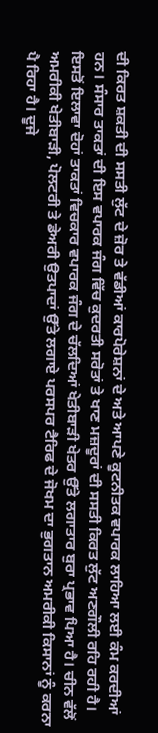ਦੀ ਕਿਰਤ ਸ਼ਕਤੀ ਦੀ ਸਸਤੀ ਲੁੱਟ ਦੇ ਜ਼ੋਰ ਤੇ ਵੱਡੀਆਂ ਕਾਰਪੋਰੇਸ਼ਨਾਂ ਦੇ ਅਤੇ ਆਪਣੇ ਕੂਟਨੀਤਕ ਵਪਾਰਕ ਲਾਹਿਆ ਲਈ ਕੰਮ ਕਰਦੀਆਂ ਹਨ। ਸੰਸਾਰ ਤਾਕਤਾਂ ਦੀ ਇਸ ਵਪਾਰਕ ਜੰਗ ਵਿੱਚ ਕੁਦਰਤੀ ਸਰੋਤਾਂ ਤੇ ਖਾਣ ਮਜ਼ਦੂਰਾਂ ਦੀ ਸਸਤੀ ਕਿਰਤ ਲੁੱਟ ਅਣਗੌਲੀ ਰਹਿ ਰਹੀ ਹੈ।
ਇਸਤੋਂ ਇਲਾਵਾ ਦੋਹਾਂ ਤਾਕਤਾਂ ਵਿਚਕਾਰ ਵਪਾਰਕ ਜੰਗ ਦੇ ਚੱਲਦਿਆਂ ਖੇਤੀਬਾੜੀ ਖੇਤਰ ਉੱਤੇ ਲਗਾਤਾਰ ਬੁਰਾ ਪ੍ਰਭਾਵ ਪਿਆ ਹੈ। ਚੀਨ ਵੱਲੋਂ ਅਮਰੀਕੀ ਖੇਤੀਬਾੜੀ, ਪੋਲਟਰੀ ਤੇ ਡੇਅਰੀ ਉਤਪਾਦਾਂ ਉੱਤੇ ਲਗਾਏ ਪਰਸਪਰ ਟੈਰਿਫ ਦੇ ਜੋਖਮ ਦਾ ਭੁਗਤਾਨ ਅਮਰੀਕੀ ਕਿਸਾਨਾਂ ਨੂੰ ਕਰਨਾ ਪੈ ਰਿਹਾ ਹੈ। ਦੂਜੇ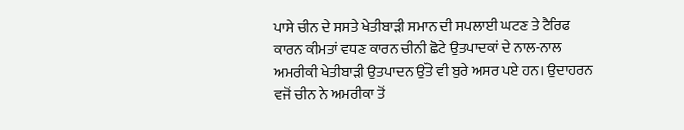ਪਾਸੇ ਚੀਨ ਦੇ ਸਸਤੇ ਖੇਤੀਬਾੜੀ ਸਮਾਨ ਦੀ ਸਪਲਾਈ ਘਟਣ ਤੇ ਟੈਰਿਫ ਕਾਰਨ ਕੀਮਤਾਂ ਵਧਣ ਕਾਰਨ ਚੀਨੀ ਛੋਟੇ ਉਤਪਾਦਕਾਂ ਦੇ ਨਾਲ-ਨਾਲ ਅਮਰੀਕੀ ਖੇਤੀਬਾੜੀ ਉਤਪਾਦਨ ਉੱਤੇ ਵੀ ਬੁਰੇ ਅਸਰ ਪਏ ਹਨ। ਉਦਾਹਰਨ ਵਜੋਂ ਚੀਨ ਨੇ ਅਮਰੀਕਾ ਤੋਂ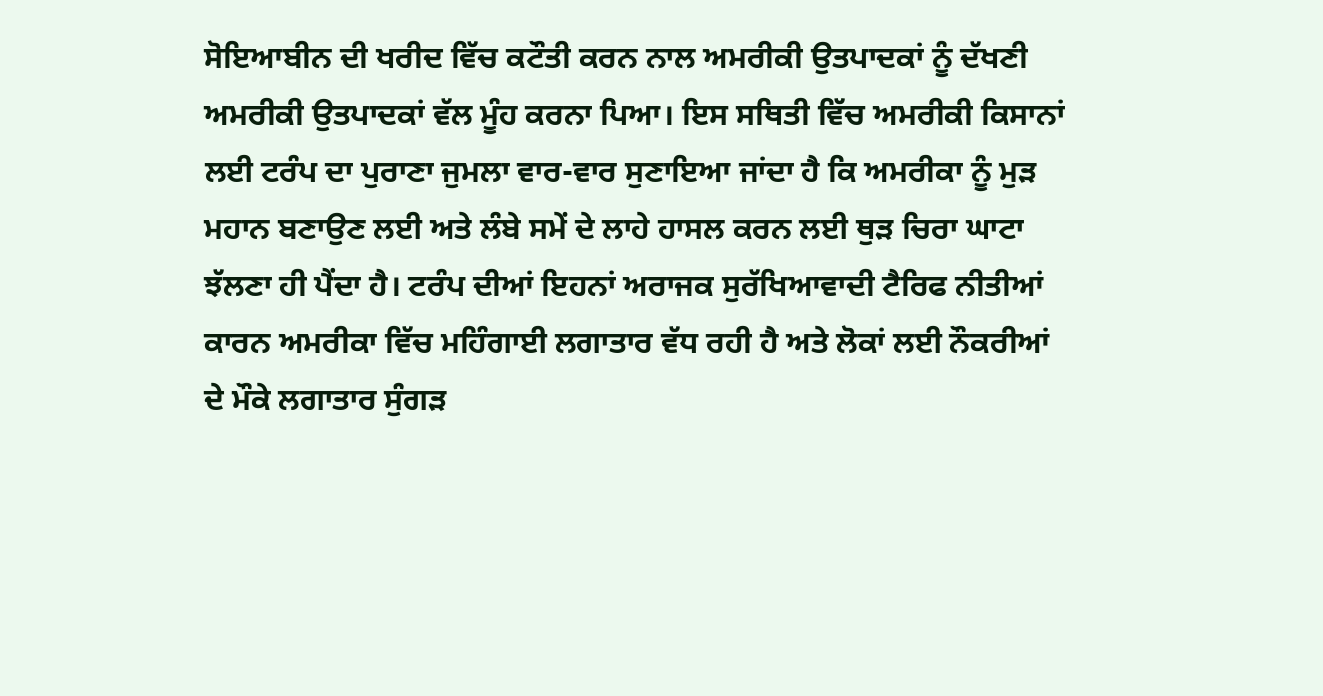ਸੋਇਆਬੀਨ ਦੀ ਖਰੀਦ ਵਿੱਚ ਕਟੌਤੀ ਕਰਨ ਨਾਲ ਅਮਰੀਕੀ ਉਤਪਾਦਕਾਂ ਨੂੰ ਦੱਖਣੀ ਅਮਰੀਕੀ ਉਤਪਾਦਕਾਂ ਵੱਲ ਮੂੰਹ ਕਰਨਾ ਪਿਆ। ਇਸ ਸਥਿਤੀ ਵਿੱਚ ਅਮਰੀਕੀ ਕਿਸਾਨਾਂ ਲਈ ਟਰੰਪ ਦਾ ਪੁਰਾਣਾ ਜੁਮਲਾ ਵਾਰ-ਵਾਰ ਸੁਣਾਇਆ ਜਾਂਦਾ ਹੈ ਕਿ ਅਮਰੀਕਾ ਨੂੰ ਮੁੜ ਮਹਾਨ ਬਣਾਉਣ ਲਈ ਅਤੇ ਲੰਬੇ ਸਮੇਂ ਦੇ ਲਾਹੇ ਹਾਸਲ ਕਰਨ ਲਈ ਥੁੜ ਚਿਰਾ ਘਾਟਾ ਝੱਲਣਾ ਹੀ ਪੈਂਦਾ ਹੈ। ਟਰੰਪ ਦੀਆਂ ਇਹਨਾਂ ਅਰਾਜਕ ਸੁਰੱਖਿਆਵਾਦੀ ਟੈਰਿਫ ਨੀਤੀਆਂ ਕਾਰਨ ਅਮਰੀਕਾ ਵਿੱਚ ਮਹਿੰਗਾਈ ਲਗਾਤਾਰ ਵੱਧ ਰਹੀ ਹੈ ਅਤੇ ਲੋਕਾਂ ਲਈ ਨੌਕਰੀਆਂ ਦੇ ਮੌਕੇ ਲਗਾਤਾਰ ਸੁੰਗੜ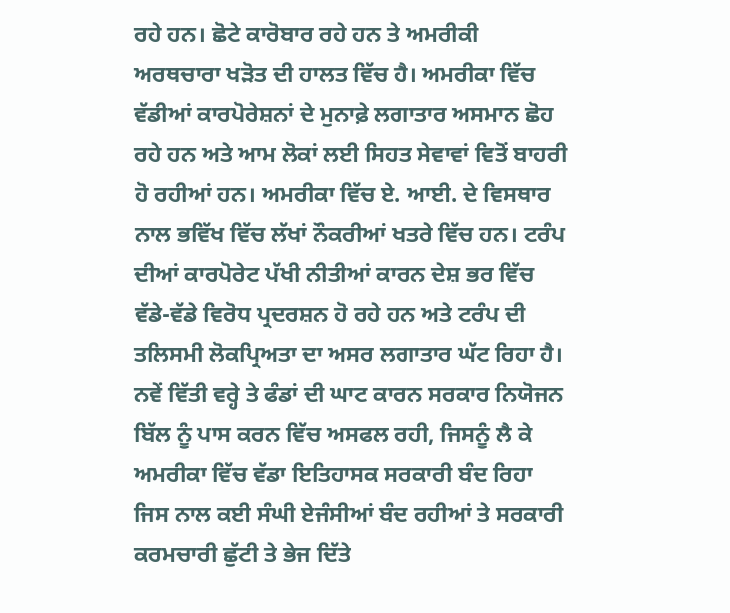ਰਹੇ ਹਨ। ਛੋਟੇ ਕਾਰੋਬਾਰ ਰਹੇ ਹਨ ਤੇ ਅਮਰੀਕੀ ਅਰਥਚਾਰਾ ਖੜੋਤ ਦੀ ਹਾਲਤ ਵਿੱਚ ਹੈ। ਅਮਰੀਕਾ ਵਿੱਚ ਵੱਡੀਆਂ ਕਾਰਪੋਰੇਸ਼ਨਾਂ ਦੇ ਮੁਨਾਫ਼ੇ ਲਗਾਤਾਰ ਅਸਮਾਨ ਛੋਹ ਰਹੇ ਹਨ ਅਤੇ ਆਮ ਲੋਕਾਂ ਲਈ ਸਿਹਤ ਸੇਵਾਵਾਂ ਵਿਤੋਂ ਬਾਹਰੀ ਹੋ ਰਹੀਆਂ ਹਨ। ਅਮਰੀਕਾ ਵਿੱਚ ਏ. ਆਈ. ਦੇ ਵਿਸਥਾਰ ਨਾਲ ਭਵਿੱਖ ਵਿੱਚ ਲੱਖਾਂ ਨੌਕਰੀਆਂ ਖਤਰੇ ਵਿੱਚ ਹਨ। ਟਰੰਪ ਦੀਆਂ ਕਾਰਪੋਰੇਟ ਪੱਖੀ ਨੀਤੀਆਂ ਕਾਰਨ ਦੇਸ਼ ਭਰ ਵਿੱਚ ਵੱਡੇ-ਵੱਡੇ ਵਿਰੋਧ ਪ੍ਰਦਰਸ਼ਨ ਹੋ ਰਹੇ ਹਨ ਅਤੇ ਟਰੰਪ ਦੀ ਤਲਿਸਮੀ ਲੋਕਪ੍ਰਿਅਤਾ ਦਾ ਅਸਰ ਲਗਾਤਾਰ ਘੱਟ ਰਿਹਾ ਹੈ। ਨਵੇਂ ਵਿੱਤੀ ਵਰ੍ਹੇ ਤੇ ਫੰਡਾਂ ਦੀ ਘਾਟ ਕਾਰਨ ਸਰਕਾਰ ਨਿਯੋਜਨ ਬਿੱਲ ਨੂੰ ਪਾਸ ਕਰਨ ਵਿੱਚ ਅਸਫਲ ਰਹੀ, ਜਿਸਨੂੰ ਲੈ ਕੇ ਅਮਰੀਕਾ ਵਿੱਚ ਵੱਡਾ ਇਤਿਹਾਸਕ ਸਰਕਾਰੀ ਬੰਦ ਰਿਹਾ ਜਿਸ ਨਾਲ ਕਈ ਸੰਘੀ ਏਜੰਸੀਆਂ ਬੰਦ ਰਹੀਆਂ ਤੇ ਸਰਕਾਰੀ ਕਰਮਚਾਰੀ ਛੁੱਟੀ ਤੇ ਭੇਜ ਦਿੱਤੇ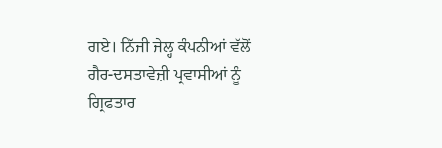ਗਏ। ਨਿੱਜੀ ਜੇਲ੍ਹ ਕੰਪਨੀਆਂ ਵੱਲੋਂ ਗੈਰ-ਦਸਤਾਵੇਜ਼ੀ ਪ੍ਰਵਾਸੀਆਂ ਨੂੰ ਗ੍ਰਿਫਤਾਰ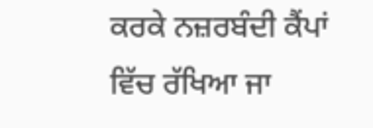ਕਰਕੇ ਨਜ਼ਰਬੰਦੀ ਕੈਂਪਾਂ ਵਿੱਚ ਰੱਖਿਆ ਜਾ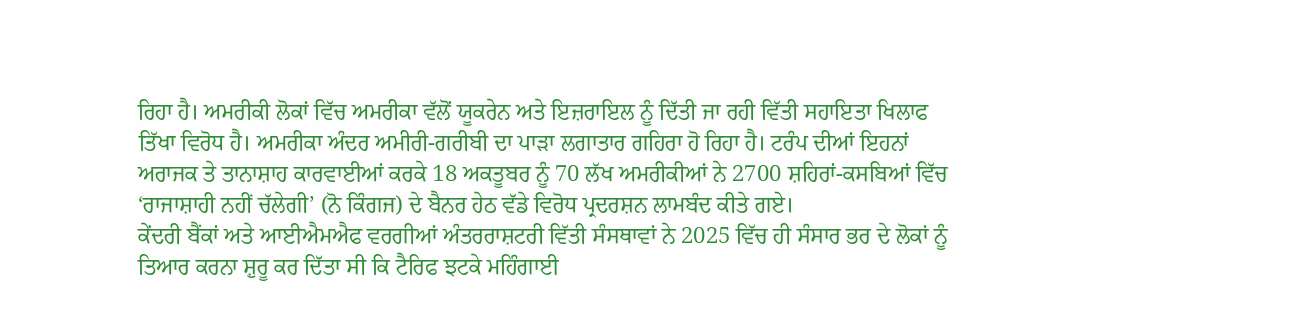ਰਿਹਾ ਹੈ। ਅਮਰੀਕੀ ਲੋਕਾਂ ਵਿੱਚ ਅਮਰੀਕਾ ਵੱਲੋਂ ਯੂਕਰੇਨ ਅਤੇ ਇਜ਼ਰਾਇਲ ਨੂੰ ਦਿੱਤੀ ਜਾ ਰਹੀ ਵਿੱਤੀ ਸਹਾਇਤਾ ਖਿਲਾਫ ਤਿੱਖਾ ਵਿਰੋਧ ਹੈ। ਅਮਰੀਕਾ ਅੰਦਰ ਅਮੀਰੀ-ਗਰੀਬੀ ਦਾ ਪਾੜਾ ਲਗਾਤਾਰ ਗਹਿਰਾ ਹੋ ਰਿਹਾ ਹੈ। ਟਰੰਪ ਦੀਆਂ ਇਹਨਾਂ ਅਰਾਜਕ ਤੇ ਤਾਨਾਸ਼ਾਹ ਕਾਰਵਾਈਆਂ ਕਰਕੇ 18 ਅਕਤੂਬਰ ਨੂੰ 70 ਲੱਖ ਅਮਰੀਕੀਆਂ ਨੇ 2700 ਸ਼ਹਿਰਾਂ-ਕਸਬਿਆਂ ਵਿੱਚ ‘ਰਾਜਾਸ਼ਾਹੀ ਨਹੀਂ ਚੱਲੇਗੀ’ (ਨੋ ਕਿੰਗਜ) ਦੇ ਬੈਨਰ ਹੇਠ ਵੱਡੇ ਵਿਰੋਧ ਪ੍ਰਦਰਸ਼ਨ ਲਾਮਬੰਦ ਕੀਤੇ ਗਏ।
ਕੇਂਦਰੀ ਬੈਂਕਾਂ ਅਤੇ ਆਈਐਮਐਫ ਵਰਗੀਆਂ ਅੰਤਰਰਾਸ਼ਟਰੀ ਵਿੱਤੀ ਸੰਸਥਾਵਾਂ ਨੇ 2025 ਵਿੱਚ ਹੀ ਸੰਸਾਰ ਭਰ ਦੇ ਲੋਕਾਂ ਨੂੰ ਤਿਆਰ ਕਰਨਾ ਸ਼ੁਰੂ ਕਰ ਦਿੱਤਾ ਸੀ ਕਿ ਟੈਰਿਫ ਝਟਕੇ ਮਹਿੰਗਾਈ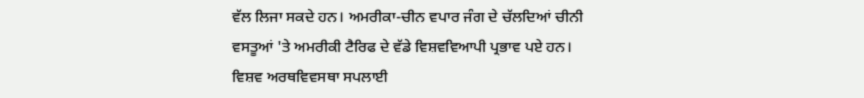ਵੱਲ ਲਿਜਾ ਸਕਦੇ ਹਨ। ਅਮਰੀਕਾ-ਚੀਨ ਵਪਾਰ ਜੰਗ ਦੇ ਚੱਲਦਿਆਂ ਚੀਨੀ ਵਸਤੂਆਂ 'ਤੇ ਅਮਰੀਕੀ ਟੈਰਿਫ ਦੇ ਵੱਡੇ ਵਿਸ਼ਵਵਿਆਪੀ ਪ੍ਰਭਾਵ ਪਏ ਹਨ। ਵਿਸ਼ਵ ਅਰਥਵਿਵਸਥਾ ਸਪਲਾਈ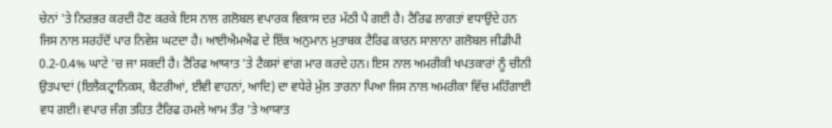ਚੇਨਾਂ 'ਤੇ ਨਿਰਭਰ ਕਰਦੀ ਹੋਣ ਕਰਕੇ ਇਸ ਨਾਲ ਗਲੋਬਲ ਵਪਾਰਕ ਵਿਕਾਸ ਦਰ ਮੱਠੀ ਪੈ ਗਈ ਹੈ। ਟੈਰਿਫ ਲਾਗਤਾਂ ਵਧਾਉਂਦੇ ਹਨ ਜਿਸ ਨਾਲ ਸਰਹੱਦੋਂ ਪਾਰ ਨਿਵੇਸ਼ ਘਟਦਾ ਹੈ। ਆਈਐਮਐਫ ਦੇ ਇੱਕ ਅਨੁਮਾਨ ਮੁਤਾਬਕ ਟੈਰਿਫ ਕਾਰਨ ਸਾਲਾਨਾ ਗਲੋਬਲ ਜੀਡੀਪੀ 0.2-0.4% ਘਾਟੇ ’ਚ ਜਾ ਸਕਦੀ ਹੈ। ਟੈਰਿਫ ਆਯਾਤ 'ਤੇ ਟੈਕਸਾਂ ਵਾਂਗ ਮਾਰ ਕਰਦੇ ਹਨ। ਇਸ ਨਾਲ ਅਮਰੀਕੀ ਖਪਤਕਾਰਾਂ ਨੂੰ ਚੀਨੀ ਉਤਪਾਦਾਂ (ਇਲੈਕਟ੍ਰਾਨਿਕਸ, ਬੈਟਰੀਆਂ, ਈਵੀ ਵਾਹਨਾਂ, ਆਦਿ) ਦਾ ਵਧੇਰੇ ਮੁੱਲ ਤਾਰਨਾ ਪਿਆ ਜਿਸ ਨਾਲ ਅਮਰੀਕਾ ਵਿੱਚ ਮਹਿੰਗਾਈ ਵਧ ਗਈ। ਵਪਾਰ ਜੰਗ ਤਹਿਤ ਟੈਰਿਫ ਹਮਲੇ ਆਮ ਤੌਰ 'ਤੇ ਆਯਾਤ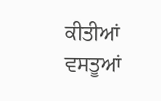ਕੀਤੀਆਂ ਵਸਤੂਆਂ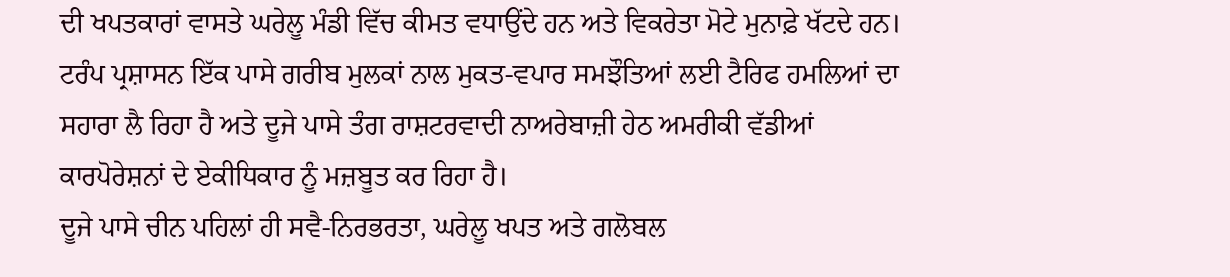ਦੀ ਖਪਤਕਾਰਾਂ ਵਾਸਤੇ ਘਰੇਲੂ ਮੰਡੀ ਵਿੱਚ ਕੀਮਤ ਵਧਾਉਂਦੇ ਹਨ ਅਤੇ ਵਿਕਰੇਤਾ ਮੋਟੇ ਮੁਨਾਫ਼ੇ ਖੱਟਦੇ ਹਨ। ਟਰੰਪ ਪ੍ਰਸ਼ਾਸਨ ਇੱਕ ਪਾਸੇ ਗਰੀਬ ਮੁਲਕਾਂ ਨਾਲ ਮੁਕਤ-ਵਪਾਰ ਸਮਝੌਤਿਆਂ ਲਈ ਟੈਰਿਫ ਹਮਲਿਆਂ ਦਾ ਸਹਾਰਾ ਲੈ ਰਿਹਾ ਹੈ ਅਤੇ ਦੂਜੇ ਪਾਸੇ ਤੰਗ ਰਾਸ਼ਟਰਵਾਦੀ ਨਾਅਰੇਬਾਜ਼ੀ ਹੇਠ ਅਮਰੀਕੀ ਵੱਡੀਆਂ ਕਾਰਪੋਰੇਸ਼ਨਾਂ ਦੇ ਏਕੀਧਿਕਾਰ ਨੂੰ ਮਜ਼ਬੂਤ ਕਰ ਰਿਹਾ ਹੈ।
ਦੂਜੇ ਪਾਸੇ ਚੀਨ ਪਹਿਲਾਂ ਹੀ ਸਵੈ-ਨਿਰਭਰਤਾ, ਘਰੇਲੂ ਖਪਤ ਅਤੇ ਗਲੋਬਲ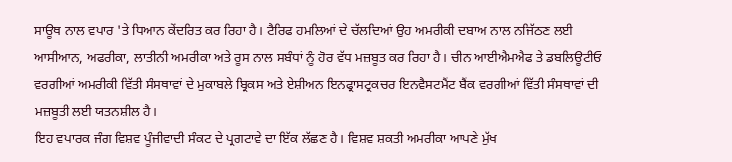ਸਾਊਥ ਨਾਲ ਵਪਾਰ 'ਤੇ ਧਿਆਨ ਕੇਂਦਰਿਤ ਕਰ ਰਿਹਾ ਹੈ। ਟੈਰਿਫ ਹਮਲਿਆਂ ਦੇ ਚੱਲਦਿਆਂ ਉਹ ਅਮਰੀਕੀ ਦਬਾਅ ਨਾਲ ਨਜਿੱਠਣ ਲਈ ਆਸੀਆਨ, ਅਫਰੀਕਾ, ਲਾਤੀਨੀ ਅਮਰੀਕਾ ਅਤੇ ਰੂਸ ਨਾਲ ਸਬੰਧਾਂ ਨੂੰ ਹੋਰ ਵੱਧ ਮਜ਼ਬੂਤ ਕਰ ਰਿਹਾ ਹੈ। ਚੀਨ ਆਈਐਮਐਫ ਤੇ ਡਬਲਿਊਟੀਓ ਵਰਗੀਆਂ ਅਮਰੀਕੀ ਵਿੱਤੀ ਸੰਸਥਾਵਾਂ ਦੇ ਮੁਕਾਬਲੇ ਬ੍ਰਿਕਸ ਅਤੇ ਏਸ਼ੀਅਨ ਇਨਫ੍ਰਾਸਟ੍ਰਕਚਰ ਇਨਵੈਸਟਮੈਂਟ ਬੈਂਕ ਵਰਗੀਆਂ ਵਿੱਤੀ ਸੰਸਥਾਵਾਂ ਦੀ ਮਜ਼ਬੂਤੀ ਲਈ ਯਤਨਸ਼ੀਲ ਹੈ।
ਇਹ ਵਪਾਰਕ ਜੰਗ ਵਿਸ਼ਵ ਪੂੰਜੀਵਾਦੀ ਸੰਕਟ ਦੇ ਪ੍ਰਗਟਾਵੇ ਦਾ ਇੱਕ ਲੱਛਣ ਹੈ। ਵਿਸ਼ਵ ਸ਼ਕਤੀ ਅਮਰੀਕਾ ਆਪਣੇ ਮੁੱਖ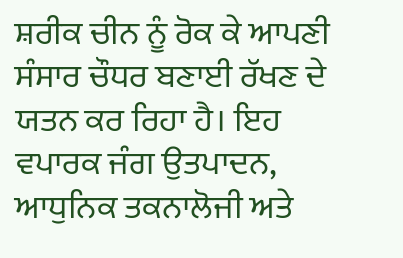ਸ਼ਰੀਕ ਚੀਨ ਨੂੰ ਰੋਕ ਕੇ ਆਪਣੀ ਸੰਸਾਰ ਚੌਧਰ ਬਣਾਈ ਰੱਖਣ ਦੇ ਯਤਨ ਕਰ ਰਿਹਾ ਹੈ। ਇਹ ਵਪਾਰਕ ਜੰਗ ਉਤਪਾਦਨ, ਆਧੁਨਿਕ ਤਕਨਾਲੋਜੀ ਅਤੇ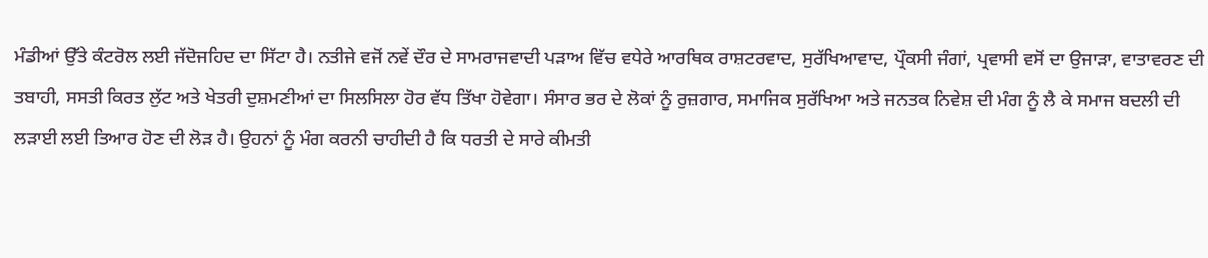ਮੰਡੀਆਂ ਉੱਤੇ ਕੰਟਰੋਲ ਲਈ ਜੱਦੋਜਹਿਦ ਦਾ ਸਿੱਟਾ ਹੈ। ਨਤੀਜੇ ਵਜੋਂ ਨਵੇਂ ਦੌਰ ਦੇ ਸਾਮਰਾਜਵਾਦੀ ਪੜਾਅ ਵਿੱਚ ਵਧੇਰੇ ਆਰਥਿਕ ਰਾਸ਼ਟਰਵਾਦ, ਸੁਰੱਖਿਆਵਾਦ, ਪ੍ਰੌਕਸੀ ਜੰਗਾਂ, ਪ੍ਰਵਾਸੀ ਵਸੋਂ ਦਾ ਉਜਾੜਾ, ਵਾਤਾਵਰਣ ਦੀ ਤਬਾਹੀ, ਸਸਤੀ ਕਿਰਤ ਲੁੱਟ ਅਤੇ ਖੇਤਰੀ ਦੁਸ਼ਮਣੀਆਂ ਦਾ ਸਿਲਸਿਲਾ ਹੋਰ ਵੱਧ ਤਿੱਖਾ ਹੋਵੇਗਾ। ਸੰਸਾਰ ਭਰ ਦੇ ਲੋਕਾਂ ਨੂੰ ਰੁਜ਼ਗਾਰ, ਸਮਾਜਿਕ ਸੁਰੱਖਿਆ ਅਤੇ ਜਨਤਕ ਨਿਵੇਸ਼ ਦੀ ਮੰਗ ਨੂੰ ਲੈ ਕੇ ਸਮਾਜ ਬਦਲੀ ਦੀ ਲੜਾਈ ਲਈ ਤਿਆਰ ਹੋਣ ਦੀ ਲੋੜ ਹੈ। ਉਹਨਾਂ ਨੂੰ ਮੰਗ ਕਰਨੀ ਚਾਹੀਦੀ ਹੈ ਕਿ ਧਰਤੀ ਦੇ ਸਾਰੇ ਕੀਮਤੀ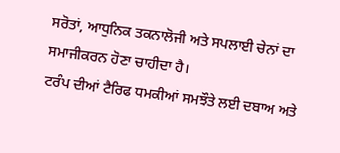ਸਰੋਤਾਂ, ਆਧੁਨਿਕ ਤਕਨਾਲੋਜੀ ਅਤੇ ਸਪਲਾਈ ਚੇਨਾਂ ਦਾ ਸਮਾਜੀਕਰਨ ਹੋਣਾ ਚਾਹੀਦਾ ਹੈ।
ਟਰੰਪ ਦੀਆਂ ਟੈਰਿਫ ਧਮਕੀਆਂ ਸਮਝੌਤੇ ਲਈ ਦਬਾਅ ਅਤੇ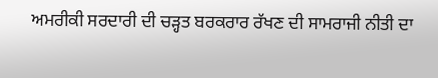ਅਮਰੀਕੀ ਸਰਦਾਰੀ ਦੀ ਚੜ੍ਹਤ ਬਰਕਰਾਰ ਰੱਖਣ ਦੀ ਸਾਮਰਾਜੀ ਨੀਤੀ ਦਾ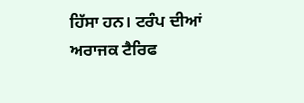ਹਿੱਸਾ ਹਨ। ਟਰੰਪ ਦੀਆਂ ਅਰਾਜਕ ਟੈਰਿਫ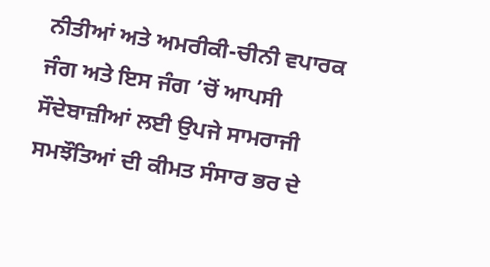ਨੀਤੀਆਂ ਅਤੇ ਅਮਰੀਕੀ-ਚੀਨੀ ਵਪਾਰਕ ਜੰਗ ਅਤੇ ਇਸ ਜੰਗ ’ਚੋਂ ਆਪਸੀ ਸੌਦੇਬਾਜ਼ੀਆਂ ਲਈ ਉਪਜੇ ਸਾਮਰਾਜੀ ਸਮਝੌਤਿਆਂ ਦੀ ਕੀਮਤ ਸੰਸਾਰ ਭਰ ਦੇ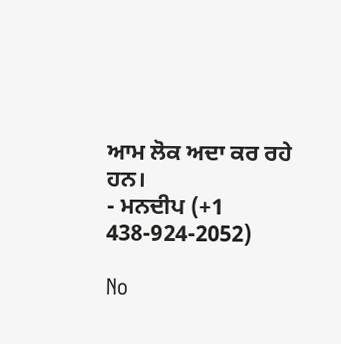ਆਮ ਲੋਕ ਅਦਾ ਕਰ ਰਹੇ ਹਨ।
- ਮਨਦੀਪ (+1 438-924-2052)

No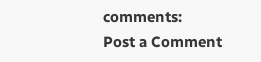comments:
Post a Comment